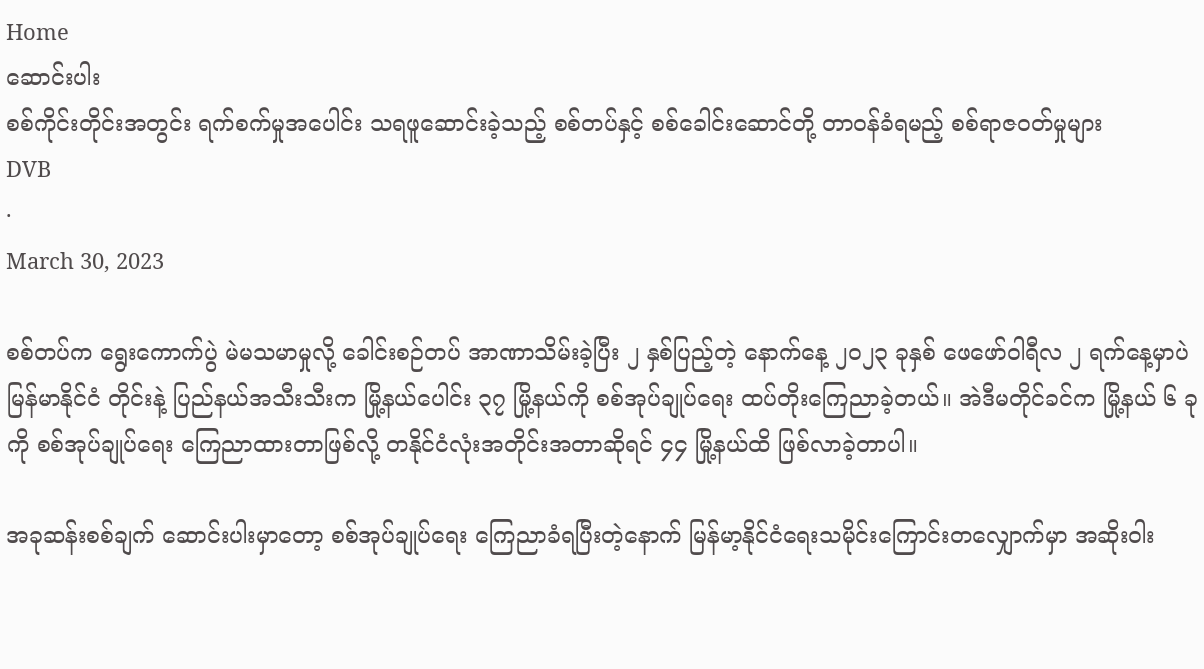Home
ဆောင်းပါး
စစ်ကိုင်းတိုင်းအတွင်း ရက်စက်မှုအပေါင်း သရဖူဆောင်းခဲ့သည့် စစ်တပ်နှင့် စစ်ခေါင်းဆောင်တို့ တာဝန်ခံရမည့် စစ်ရာဇဝတ်မှုများ
DVB
·
March 30, 2023

စစ်တပ်က ရွေးကောက်ပွဲ မဲမသမာမှုလို့ ခေါင်းစဉ်တပ် အာဏာသိမ်းခဲ့ပြီး ၂ နှစ်ပြည့်တဲ့ နောက်နေ့ ၂၀၂၃ ခုနှစ် ဖေဖော်ဝါရီလ ၂ ရက်နေ့မှာပဲ မြန်မာနိုင်ငံ တိုင်းနဲ့ ပြည်နယ်အသီးသီးက မြို့နယ်ပေါင်း ၃၇ မြို့နယ်ကို စစ်အုပ်ချုပ်ရေး ထပ်တိုးကြေညာခဲ့တယ်။ အဲဒီမတိုင်ခင်က မြို့နယ် ၆ ခုကို စစ်အုပ်ချုပ်ရေး ကြေညာထားတာဖြစ်လို့ တနိုင်ငံလုံးအတိုင်းအတာဆိုရင် ၄၄ မြို့နယ်ထိ ဖြစ်လာခဲ့တာပါ။

အခုဆန်းစစ်ချက် ဆောင်းပါးမှာတော့ စစ်အုပ်ချုပ်ရေး ကြေညာခံရပြီးတဲ့နောက် မြန်မာ့နိုင်ငံရေးသမိုင်းကြောင်းတလျှောက်မှာ အဆိုးဝါး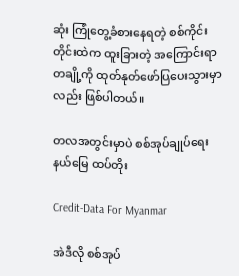ဆုံး ကြုံတွေ့ခံစားနေရတဲ့ စစ်ကိုင်းတိုင်းထဲက ထူးခြားတဲ့ အကြောင်းရာတချို့ကို ထုတ်နုတ်ဖော်ပြပေးသွားမှာလည်း ဖြစ်ပါတယ်။

တလအတွင်းမှာပဲ စစ်အုပ်ချုပ်ရေးနယ်မြေ ထပ်တိုး

Credit-Data For Myanmar

အဲဒီလို စစ်အုပ်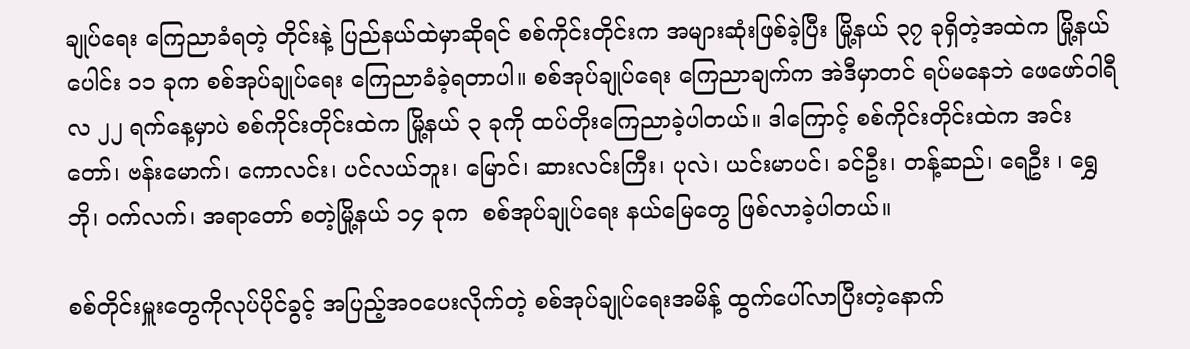ချုပ်ရေး ကြေညာခံရတဲ့ တိုင်းနဲ့ ပြည်နယ်ထဲမှာဆိုရင် စစ်ကိုင်းတိုင်းက အများဆုံးဖြစ်ခဲ့ပြီး မြို့နယ် ၃၇ ခုရှိတဲ့အထဲက မြို့နယ်ပေါင်း ၁၁ ခုက စစ်အုပ်ချုပ်ရေး ကြေညာခံခဲ့ရတာပါ။ စစ်အုပ်ချုပ်ရေး ကြေညာချက်က အဲဒီမှာတင် ရပ်မနေဘဲ ဖေဖော်ဝါရီလ ၂၂ ရက်နေ့မှာပဲ စစ်ကိုင်းတိုင်းထဲက မြို့နယ် ၃ ခုကို ထပ်တိုးကြေညာခဲ့ပါတယ်။ ဒါကြောင့် စစ်ကိုင်းတိုင်းထဲက အင်းတော်၊ ဗန်းမောက်၊ ကောလင်း၊ ပင်လယ်ဘူး၊ မြောင်၊ ဆားလင်းကြီး၊ ပုလဲ၊ ယင်းမာပင်၊ ခင်ဦး၊ တန့်ဆည်၊ ရေဦး ၊ ရွှေဘို၊ ဝက်လက်၊ အရာတော် စတဲ့မြို့နယ် ၁၄ ခုက  စစ်အုပ်ချုပ်ရေး နယ်မြေတွေ ဖြစ်လာခဲ့ပါတယ်။

စစ်တိုင်းမှူးတွေကိုလုပ်ပိုင်ခွင့် အပြည့်အဝပေးလိုက်တဲ့ စစ်အုပ်ချုပ်ရေးအမိန့် ထွက်ပေါ်လာပြီးတဲ့နောက်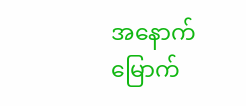အနောက်မြောက်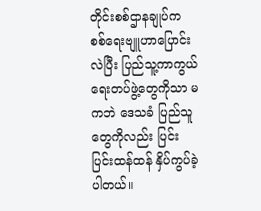တိုင်းစစ်ဌာနချုပ်က စစ်ရေးဗျူဟာပြောင်းလဲပြီး ပြည်သူ့ကာကွယ်ရေးတပ်ဖွဲ့တွေကိုသာ မကဘဲ ဒေသခံ ပြည်သူတွေကိုလည်း ပြင်းပြင်းထန်ထန် နှိပ်ကွပ်ခဲ့ပါတယ်။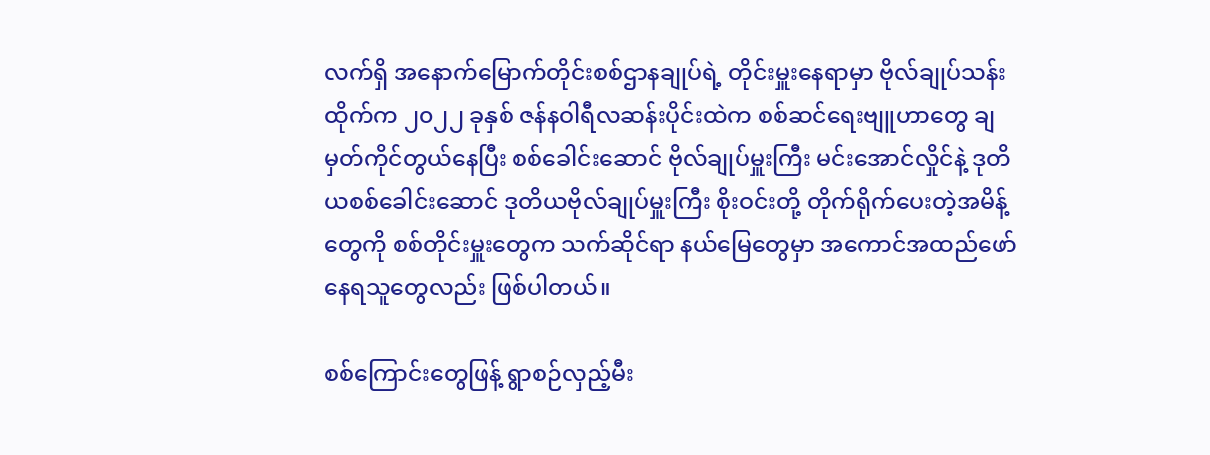လက်ရှိ အနောက်မြောက်တိုင်းစစ်ဌာနချုပ်ရဲ့ တိုင်းမှူးနေရာမှာ ဗိုလ်ချုပ်သန်းထိုက်က ၂၀၂၂ ခုနှစ် ဇန်နဝါရီလဆန်းပိုင်းထဲက စစ်ဆင်ရေးဗျူဟာတွေ ချမှတ်ကိုင်တွယ်နေပြီး စစ်ခေါင်းဆောင် ဗိုလ်ချုပ်မှူးကြီး မင်းအောင်လှိုင်နဲ့ ဒုတိယစစ်ခေါင်းဆောင် ဒုတိယဗိုလ်ချုပ်မှူးကြီး စိုးဝင်းတို့ တိုက်ရိုက်ပေးတဲ့အမိန့်တွေကို စစ်တိုင်းမှူးတွေက သက်ဆိုင်ရာ နယ်မြေတွေမှာ အကောင်အထည်ဖော်နေရသူတွေလည်း ဖြစ်ပါတယ်။

စစ်ကြောင်းတွေဖြန့် ရွာစဉ်လှည့်မီး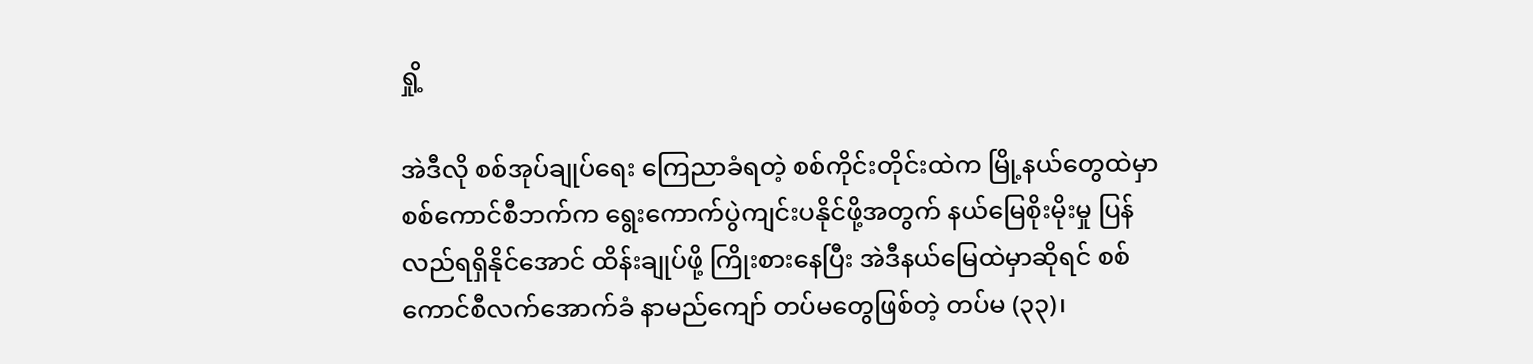ရှို့

အဲဒီလို စစ်အုပ်ချုပ်ရေး ကြေညာခံရတဲ့ စစ်ကိုင်းတိုင်းထဲက မြို့နယ်တွေထဲမှာ စစ်ကောင်စီဘက်က ရွေးကောက်ပွဲကျင်းပနိုင်ဖို့အတွက် နယ်မြေစိုးမိုးမှု ပြန်လည်ရရှိနိုင်အောင် ထိန်းချုပ်ဖို့ ကြိုးစားနေပြီး အဲဒီနယ်မြေထဲမှာဆိုရင် စစ်ကောင်စီလက်အောက်ခံ နာမည်ကျော် တပ်မတွေဖြစ်တဲ့ တပ်မ (၃၃)၊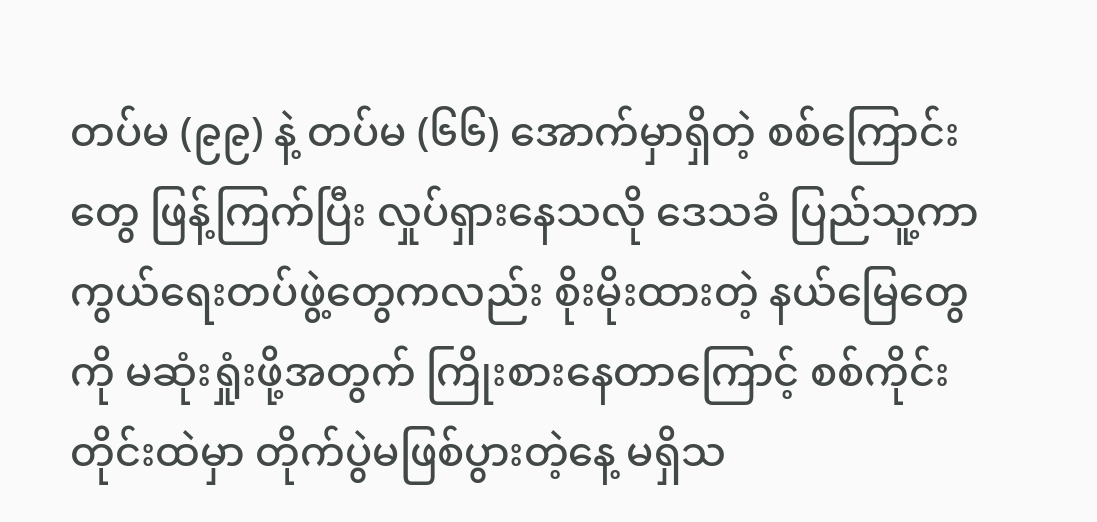တပ်မ (၉၉) နဲ့ တပ်မ (၆၆) အောက်မှာရှိတဲ့ စစ်ကြောင်းတွေ ဖြန့်ကြက်ပြီး လှုပ်ရှားနေသလို ဒေသခံ ပြည်သူ့ကာကွယ်ရေးတပ်ဖွဲ့တွေကလည်း စိုးမိုးထားတဲ့ နယ်မြေတွေကို မဆုံးရှုံးဖို့အတွက် ကြိုးစားနေတာကြောင့် စစ်ကိုင်းတိုင်းထဲမှာ တိုက်ပွဲမဖြစ်ပွားတဲ့နေ့ မရှိသ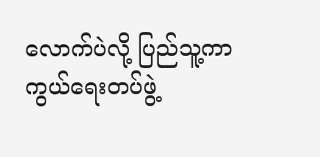လောက်ပဲလို့ ပြည်သူ့ကာကွယ်ရေးတပ်ဖွဲ့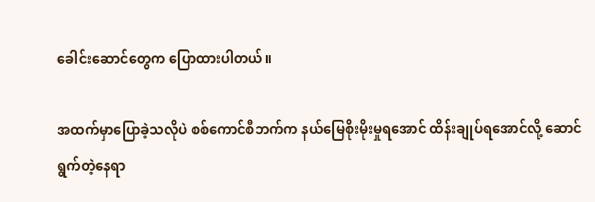ခေါင်းဆောင်တွေက ပြောထားပါတယ်။

အထက်မှာပြောခဲ့သလိုပဲ စစ်ကောင်စီဘက်က နယ်မြေစိုးမိုးမှုရအောင် ထိန်းချုပ်ရအောင်လို့ ဆောင်ရွက်တဲ့နေရာ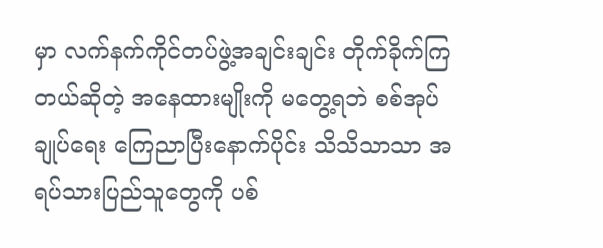မှာ လက်နက်ကိုင်တပ်ဖွဲ့အချင်းချင်း တိုက်ခိုက်ကြတယ်ဆိုတဲ့ အနေထားမျိုးကို မတွေ့ရဘဲ စစ်အုပ်ချုပ်ရေး ကြေညာပြီးနောက်ပိုင်း သိသိသာသာ အရပ်သားပြည်သူတွေကို ပစ်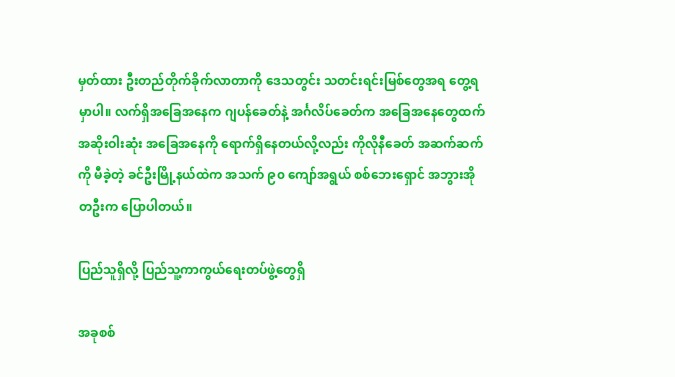မှတ်ထား ဦးတည်တိုက်ခိုက်လာတာကို ဒေသတွင်း သတင်းရင်းမြစ်တွေအရ တွေ့ရမှာပါ။ လက်ရှိအခြေအနေက ဂျပန်ခေတ်နဲ့ အင်္ဂလိပ်ခေတ်က အခြေအနေတွေထက် အဆိုးဝါးဆုံး အခြေအနေကို ရောက်ရှိနေတယ်လို့လည်း ကိုလိုနီခေတ် အဆက်ဆက်ကို မီခဲ့တဲ့ ခင်ဦးမြို့နယ်ထဲက အသက် ၉၀ ကျော်အရွယ် စစ်ဘေးရှောင် အဘွားအိုတဦးက ပြောပါတယ်။

ပြည်သူရှိလို့ ပြည်သူ့ကာကွယ်ရေးတပ်ဖွဲ့တွေရှိ

အခုစစ်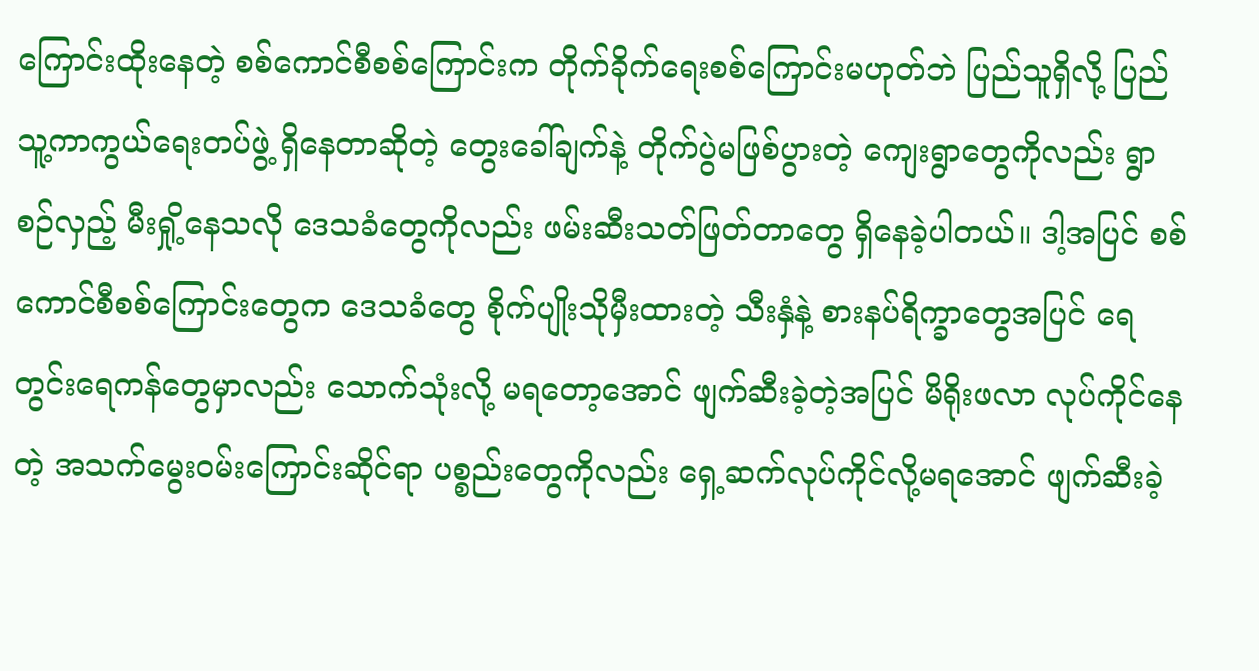ကြောင်းထိုးနေတဲ့ စစ်ကောင်စီစစ်ကြောင်းက တိုက်ခိုက်ရေးစစ်ကြောင်းမဟုတ်ဘဲ ပြည်သူရှိလို့ ပြည်သူ့ကာကွယ်ရေးတပ်ဖွဲ့ ရှိနေတာဆိုတဲ့ တွေးခေါ်ချက်နဲ့ တိုက်ပွဲမဖြစ်ပွားတဲ့ ကျေးရွာတွေကိုလည်း ရွာစဉ်လှည့် မီးရှို့နေသလို ဒေသခံတွေကိုလည်း ဖမ်းဆီးသတ်ဖြတ်တာတွေ ရှိနေခဲ့ပါတယ်။ ဒါ့အပြင် စစ်ကောင်စီစစ်ကြောင်းတွေက ဒေသခံတွေ စိုက်ပျိုးသိုမှီးထားတဲ့ သီးနှံနဲ့ စားနပ်ရိက္ခာတွေအပြင် ရေတွင်းရေကန်တွေမှာလည်း သောက်သုံးလို့ မရတော့အောင် ဖျက်ဆီးခဲ့တဲ့အပြင် မိရိုးဖလာ လုပ်ကိုင်နေတဲ့ အသက်မွေးဝမ်းကြောင်းဆိုင်ရာ ပစ္စည်းတွေကိုလည်း ရှေ့ဆက်လုပ်ကိုင်လို့မရအောင် ဖျက်ဆီးခဲ့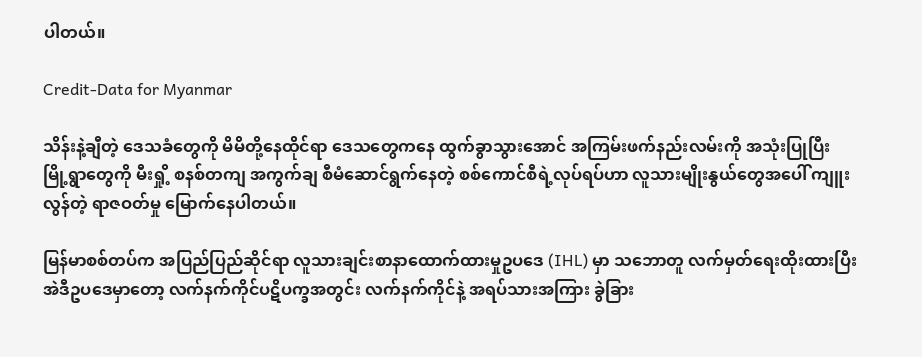ပါတယ်။

Credit-Data for Myanmar

သိန်းနဲ့ချီတဲ့ ဒေသခံတွေကို မိမိတို့နေထိုင်ရာ ဒေသတွေကနေ ထွက်ခွာသွားအောင် အကြမ်းဖက်နည်းလမ်းကို အသုံးပြုပြီး မြို့ရွာတွေကို မီးရှို့ စနစ်တကျ အကွက်ချ စီမံဆောင်ရွက်နေတဲ့ စစ်ကောင်စီရဲ့လုပ်ရပ်ဟာ လူသားမျိုးနွယ်တွေအပေါ် ကျူးလွန်တဲ့ ရာဇဝတ်မှု မြောက်နေပါတယ်။

မြန်မာစစ်တပ်က အပြည်ပြည်ဆိုင်ရာ လူသားချင်းစာနာထောက်ထားမှုဥပဒေ (IHL) မှာ သဘောတူ လက်မှတ်ရေးထိုးထားပြီး အဲဒီဥပဒေမှာတော့ လက်နက်ကိုင်ပဋိပက္ခအတွင်း လက်နက်ကိုင်နဲ့ အရပ်သားအကြား ခွဲခြား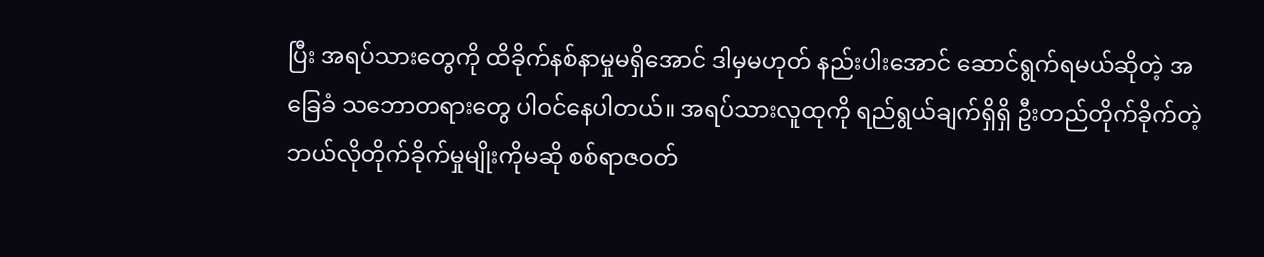ပြီး အရပ်သားတွေကို ထိခိုက်နစ်နာမှုမရှိအောင် ဒါမှမဟုတ် နည်းပါးအောင် ဆောင်ရွက်ရမယ်ဆိုတဲ့ အခြေခံ သဘောတရားတွေ ပါဝင်နေပါတယ်။ အရပ်သားလူထုကို ရည်ရွယ်ချက်ရှိရှိ ဦးတည်တိုက်ခိုက်တဲ့ ဘယ်လိုတိုက်ခိုက်မှုမျိုးကိုမဆို စစ်ရာဇဝတ်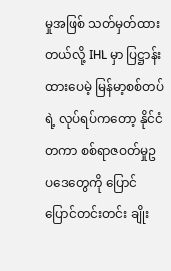မှုအဖြစ် သတ်မှတ်ထားတယ်လို့ IHL မှာ ပြဋ္ဌာန်းထားပေမဲ့ မြန်မာ့စစ်တပ်ရဲ့ လုပ်ရပ်ကတော့ နိုင်ငံတကာ စစ်ရာဇဝတ်မှုဥပဒေတွေကို ပြောင်ပြောင်တင်းတင်း ချိုး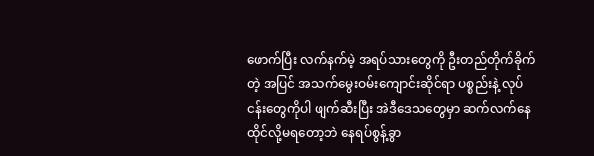ဖောက်ပြီး လက်နက်မဲ့ အရပ်သားတွေကို ဦးတည်တိုက်ခိုက်တဲ့ အပြင် အသက်မွေးဝမ်းကျောင်းဆိုင်ရာ ပစ္စည်းနဲ့ လုပ်ငန်းတွေကိုပါ ဖျက်ဆီးပြီး အဲဒီဒေသတွေမှာ ဆက်လက်နေထိုင်လို့မရတော့ဘဲ နေရပ်စွန့်ခွာ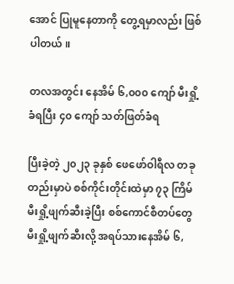အောင် ပြုမူနေတာကို တွေ့ရမှာလည်း ဖြစ်ပါတယ်။

တလအတွင်း နေအိမ် ၆,၀၀၀ ကျော် မီးရှို့ခံရပြီး ၄၀ ကျော် သတ်ဖြတ်ခံရ

ပြီးခဲ့တဲ့ ၂၀၂၃ ခုနှစ် ဖေဖော်ဝါရီလ တခုတည်းမှာပဲ စစ်ကိုင်းတိုင်းထဲမှာ ၇၃ ကြိမ် မီးရှို့ဖျက်ဆီးခဲ့ပြီး စစ်ကောင်စီတပ်တွေ မီးရှို့ဖျက်ဆီးလို့ အရပ်သားနေအိမ် ၆,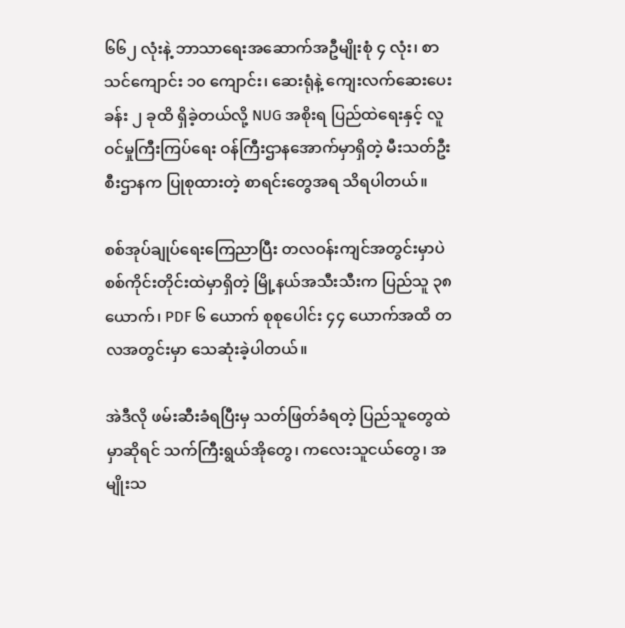၆၆၂ လုံးနဲ့ ဘာသာရေးအဆောက်အဦမျိုးစုံ ၄ လုံး၊ စာသင်ကျောင်း ၁၀ ကျောင်း၊ ဆေးရုံနဲ့ ကျေးလက်ဆေးပေးခန်း ၂ ခုထိ ရှိခဲ့တယ်လို့ NUG အစိုးရ ပြည်ထဲရေးနှင့် လူဝင်မှုကြီးကြပ်ရေး ဝန်ကြီးဌာနအောက်မှာရှိတဲ့ မီးသတ်ဦးစီးဌာနက ပြုစုထားတဲ့ စာရင်းတွေအရ သိရပါတယ်။

စစ်အုပ်ချုပ်ရေးကြေညာပြီး တလဝန်းကျင်အတွင်းမှာပဲ စစ်ကိုင်းတိုင်းထဲမှာရှိတဲ့ မြို့နယ်အသီးသီးက ပြည်သူ ၃၈ ယောက်၊ PDF ၆ ယောက် စုစုပေါင်း ၄၄ ယောက်အထိ တလအတွင်းမှာ သေဆုံးခဲ့ပါတယ်။

အဲဒီလို ဖမ်းဆီးခံရပြီးမှ သတ်ဖြတ်ခံရတဲ့ ပြည်သူတွေထဲမှာဆိုရင် သက်ကြီးရွယ်အိုတွေ၊ ကလေးသူငယ်တွေ၊ အမျိုးသ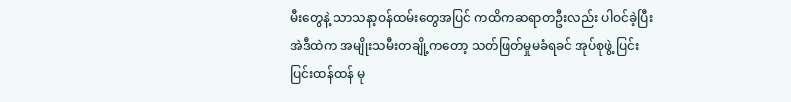မီးတွေနဲ့ သာသနာ့ဝန်ထမ်းတွေအပြင် ကထိကဆရာတဦးလည်း ပါဝင်ခဲ့ပြီး အဲဒီထဲက အမျိုးသမီးတချို့ကတော့ သတ်ဖြတ်မှုမခံရခင် အုပ်စုဖွဲ့ ပြင်းပြင်းထန်ထန် မု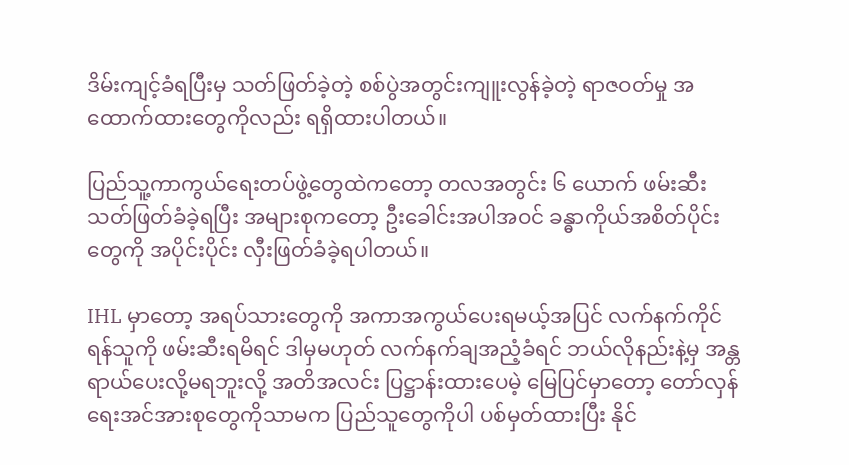ဒိမ်းကျင့်ခံရပြီးမှ သတ်ဖြတ်ခဲ့တဲ့ စစ်ပွဲအတွင်းကျူးလွန်ခဲ့တဲ့ ရာဇဝတ်မှု အထောက်ထားတွေကိုလည်း ရရှိထားပါတယ်။

ပြည်သူ့ကာကွယ်ရေးတပ်ဖွဲ့တွေထဲကတော့ တလအတွင်း ၆ ယောက် ဖမ်းဆီးသတ်ဖြတ်ခံခဲ့ရပြီး အများစုကတော့ ဦးခေါင်းအပါအဝင် ခန္ဓာကိုယ်အစိတ်ပိုင်းတွေကို အပိုင်းပိုင်း လှီးဖြတ်ခံခဲ့ရပါတယ်။

IHL မှာတော့ အရပ်သားတွေကို အကာအကွယ်ပေးရမယ့်အပြင် လက်နက်ကိုင်ရန်သူကို ဖမ်းဆီးရမိရင် ဒါမှမဟုတ် လက်နက်ချအညံ့ခံရင် ဘယ်လိုနည်းနဲ့မှ အန္တရာယ်ပေးလို့မရဘူးလို့ အတိအလင်း ပြဋ္ဌာန်းထားပေမဲ့ မြေပြင်မှာတော့ တော်လှန်ရေးအင်အားစုတွေကိုသာမက ပြည်သူတွေကိုပါ ပစ်မှတ်ထားပြီး နိုင်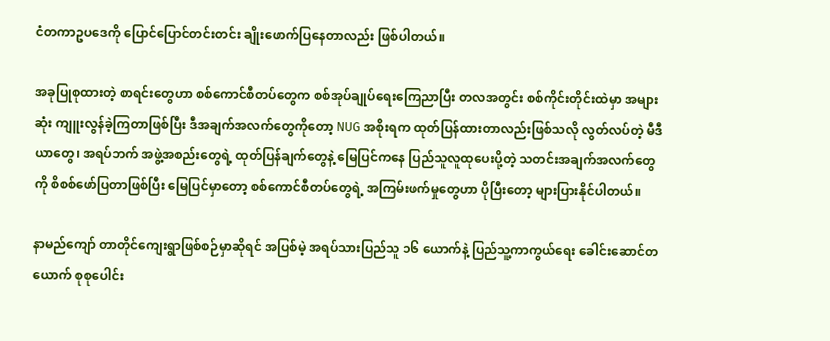ငံတကာဥပဒေကို ပြောင်ပြောင်တင်းတင်း ချိုးဖောက်ပြနေတာလည်း ဖြစ်ပါတယ်။

အခုပြုစုထားတဲ့ စာရင်းတွေဟာ စစ်ကောင်စီတပ်တွေက စစ်အုပ်ချုပ်ရေးကြေညာပြီး တလအတွင်း စစ်ကိုင်းတိုင်းထဲမှာ အများဆုံး ကျူးလွန်ခဲ့ကြတာဖြစ်ပြီး ဒီအချက်အလက်တွေကိုတော့ NUG အစိုးရက ထုတ်ပြန်ထားတာလည်းဖြစ်သလို လွတ်လပ်တဲ့ မီဒီယာတွေ၊ အရပ်ဘက် အဖွဲ့အစည်းတွေရဲ့ ထုတ်ပြန်ချက်တွေနဲ့ မြေပြင်ကနေ ပြည်သူလူထုပေးပို့တဲ့ သတင်းအချက်အလက်တွေကို စိစစ်ဖော်ပြတာဖြစ်ပြီး မြေပြင်မှာတော့ စစ်ကောင်စီတပ်တွေရဲ့ အကြမ်းဖက်မှုတွေဟာ ပိုပြီးတော့ များပြားနိုင်ပါတယ်။

နာမည်ကျော် တာတိုင်ကျေးရွာဖြစ်စဉ်မှာဆိုရင် အပြစ်မဲ့ အရပ်သားပြည်သူ ၁၆ ယောက်နဲ့ ပြည်သူ့ကာကွယ်ရေး ခေါင်းဆောင်တယောက် စုစုပေါင်း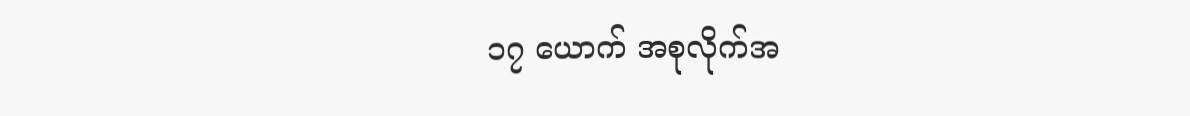၁၇ ယောက် အစုလိုက်အ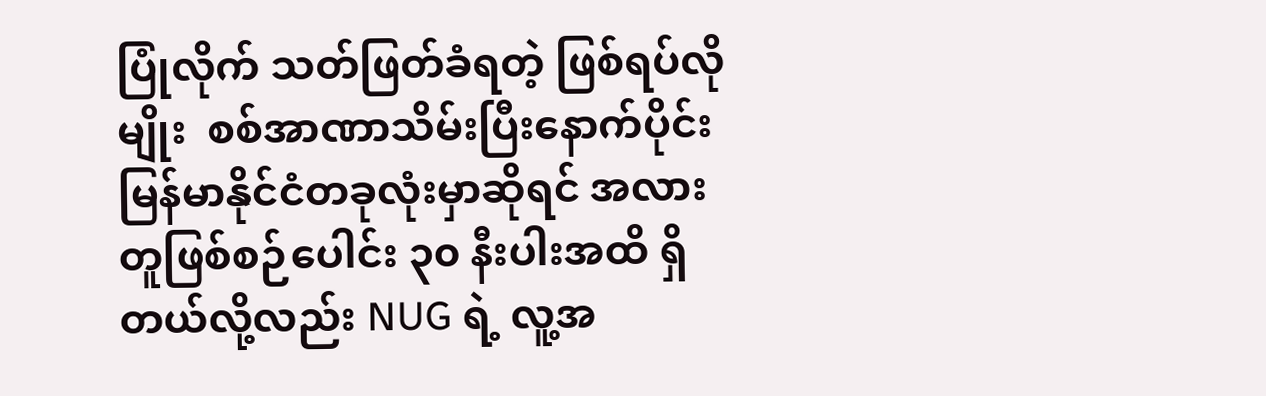ပြုံလိုက် သတ်ဖြတ်ခံရတဲ့ ဖြစ်ရပ်လိုမျိုး  စစ်အာဏာသိမ်းပြီးနောက်ပိုင်း မြန်မာနိုင်ငံတခုလုံးမှာဆိုရင် အလားတူဖြစ်စဉ်ပေါင်း ၃၀ နီးပါးအထိ ရှိတယ်လို့လည်း NUG ရဲ့ လူ့အ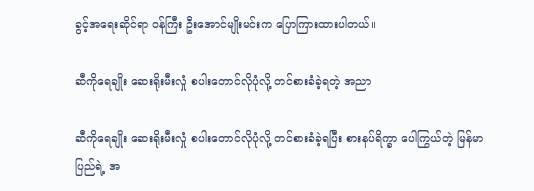ခွင့်အရေးဆိုင်ရာ ဝန်ကြီး ဦးအောင်မျိုးမင်းက ပြောကြားထားပါတယ်။

ဆီကိုရေချိုး ဆေးရိုးမီးလှုံ စပါးတောင်လိုပုံလို့ တင်စားခံခဲ့ရတဲ့ အညာ

ဆီကိုရေချိုး ဆေးရိုးမီးလှုံ စပါးတောင်လိုပုံလို့ တင်စားခံခဲ့ရပြီး စားနပ်ရိက္ခာ ပေါကြွယ်တဲ့ မြန်မာပြည်ရဲ့ အ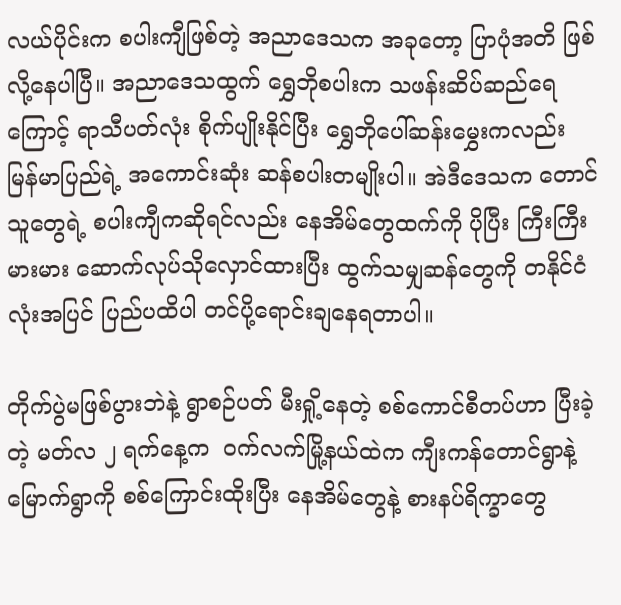လယ်ပိုင်းက စပါးကျီဖြစ်တဲ့ အညာဒေသက အခုတော့ ပြာပုံအတိ ဖြစ်လို့နေပါပြီ။ အညာဒေသထွက် ရွှေဘိုစပါးက သဖန်းဆိပ်ဆည်ရေကြောင့် ရာသီပတ်လုံး စိုက်ပျိုးနိုင်ပြီး ရွှေဘိုပေါ်ဆန်းမွှေးကလည်း မြန်မာပြည်ရဲ့ အကောင်းဆုံး ဆန်စပါးတမျိုးပါ။ အဲဒီဒေသက တောင်သူတွေရဲ့ စပါးကျီကဆိုရင်လည်း နေအိမ်တွေထက်ကို ပိုပြီး ကြီးကြီးမားမား ဆောက်လုပ်သိုလှောင်ထားပြီး ထွက်သမျှဆန်တွေကို တနိုင်ငံလုံးအပြင် ပြည်ပထိပါ တင်ပို့ရောင်းချနေရတာပါ။

တိုက်ပွဲမဖြစ်ပွားဘဲနဲ့ ရွာစဉ်ပတ် မီးရှို့နေတဲ့ စစ်ကောင်စီတပ်ဟာ ပြီးခဲ့တဲ့ မတ်လ ၂ ရက်နေ့က  ဝက်လက်မြို့နယ်ထဲက ကျီးကန်တောင်ရွာနဲ့ မြောက်ရွာကို စစ်ကြောင်းထိုးပြီး နေအိမ်တွေနဲ့ စားနပ်ရိက္ခာတွေ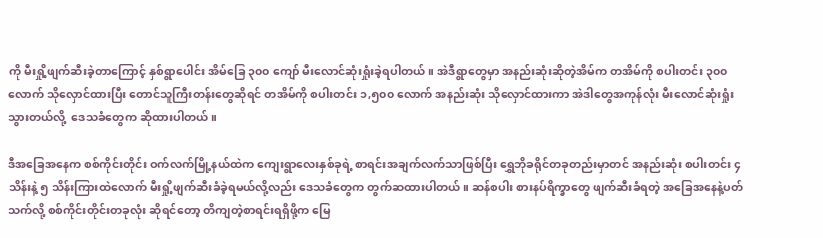ကို မီးရှို့ဖျက်ဆီးခဲ့တာကြောင့် နှစ်ရွာပေါင်း အိမ်ခြေ ၃၀၀ ကျော် မီးလောင်ဆုံးရှုံးခဲ့ရပါတယ်။ အဲဒီရွာတွေမှာ အနည်းဆုံးဆိုတဲ့အိမ်က တအိမ်ကို စပါးတင်း ၃၀၀ လောက် သိုလှောင်ထားပြီး တောင်သူကြီးတန်းတွေဆိုရင် တအိမ်ကို စပါးတင်း ၁,၅၀၀ လောက် အနည်းဆုံး သိုလှောင်ထားကာ အဲဒါတွေအကုန်လုံး မီးလောင်ဆုံးရှုံးသွားတယ်လို့  ဒေသခံတွေက ဆိုထားပါတယ်။

ဒီအခြေအနေက စစ်ကိုင်းတိုင်း ဝက်လက်မြို့နယ်ထဲက ကျေးရွာလေးနှစ်ခုရဲ့ စာရင်းအချက်လက်သာဖြစ်ပြီး ရွှေဘိုခရိုင်တခုတည်းမှာတင် အနည်းဆုံး စပါးတင်း ၄ သိန်းနဲ့ ၅ သိန်းကြားထဲလောက် မီးရှို့ဖျက်ဆီးခံခဲ့ရမယ်လို့လည်း ဒေသခံတွေက တွက်ဆထားပါတယ်။ ဆန်စပါး စားနပ်ရိက္ခာတွေ ဖျက်ဆီးခံရတဲ့ အခြေအနေနဲ့ပတ်သက်လို့ စစ်ကိုင်းတိုင်းတခုလုံး ဆိုရင်တော့ တိကျတဲ့စာရင်းရရှိဖို့က မြေ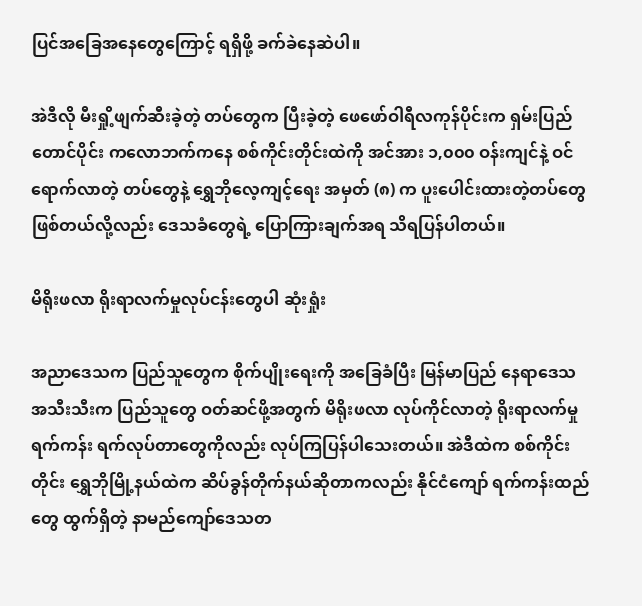ပြင်အခြေအနေတွေကြောင့် ရရှိဖို့ ခက်ခဲနေဆဲပါ။

အဲဒီလို မီးရှို့ဖျက်ဆီးခဲ့တဲ့ တပ်တွေက ပြီးခဲ့တဲ့ ဖေဖော်ဝါရီလကုန်ပိုင်းက ရှမ်းပြည်တောင်ပိုင်း ကလောဘက်ကနေ စစ်ကိုင်းတိုင်းထဲကို အင်အား ၁,၀၀၀ ဝန်းကျင်နဲ့ ဝင်ရောက်လာတဲ့ တပ်တွေနဲ့ ရွှေဘိုလေ့ကျင့်ရေး အမှတ် (၈) က ပူးပေါင်းထားတဲ့တပ်တွေ ဖြစ်တယ်လို့လည်း ဒေသခံတွေရဲ့ ပြောကြားချက်အရ သိရပြန်ပါတယ်။

မိရိုးဖလာ ရိုးရာလက်မှုလုပ်ငန်းတွေပါ ဆုံးရှုံး

အညာဒေသက ပြည်သူတွေက စိုက်ပျိုးရေးကို အခြေခံပြီး မြန်မာပြည် နေရာဒေသအသီးသီးက ပြည်သူတွေ ဝတ်ဆင်ဖို့အတွက် မိရိုးဖလာ လုပ်ကိုင်လာတဲ့ ရိုးရာလက်မှုရက်ကန်း ရက်လုပ်တာတွေကိုလည်း လုပ်ကြပြန်ပါသေးတယ်။ အဲဒီထဲက စစ်ကိုင်းတိုင်း ရွှေဘိုမြို့နယ်ထဲက ဆိပ်ခွန်တိုက်နယ်ဆိုတာကလည်း နိုင်ငံကျော် ရက်ကန်းထည်တွေ ထွက်ရှိတဲ့ နာမည်ကျော်ဒေသတ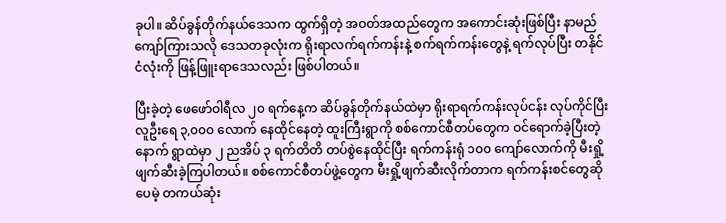ခုပါ။ ဆိပ်ခွန်တိုက်နယ်ဒေသက ထွက်ရှိတဲ့ အဝတ်အထည်တွေက အကောင်းဆုံးဖြစ်ပြီး နာမည်ကျော်ကြားသလို ဒေသတခုလုံးက ရိုးရာလက်ရက်ကန်းနဲ့ စက်ရက်ကန်းတွေနဲ့ ရက်လုပ်ပြီး တနိုင်ငံလုံးကို ဖြန့်ဖြူးရာဒေသလည်း ဖြစ်ပါတယ်။

ပြီးခဲ့တဲ့ ဖေဖော်ဝါရီလ ၂၀ ရက်နေ့က ဆိပ်ခွန်တိုက်နယ်ထဲမှာ ရိုးရာရက်ကန်းလုပ်ငန်း လုပ်ကိုင်ပြီး လူဦးရေ ၃,၀၀၀ လောက် နေထိုင်နေတဲ့ ထူးကြီးရွာကို စစ်ကောင်စီတပ်တွေက ဝင်ရောက်ခဲ့ပြီးတဲ့နောက် ရွာထဲမှာ ၂ ညအိပ် ၃ ရက်တိတိ တပ်စွဲနေထိုင်ပြီး ရက်ကန်းရုံ ၁၀၀ ကျော်လောက်ကို မီးရှို့ဖျက်ဆီးခဲ့ကြပါတယ်။ စစ်ကောင်စီတပ်ဖွဲ့တွေက မီးရှို့ဖျက်ဆီးလိုက်တာက ရက်ကန်းစင်တွေဆိုပေမဲ့ တကယ်ဆုံး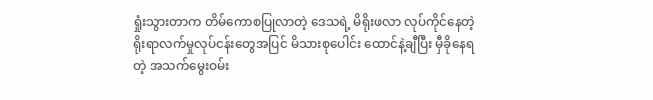ရှုံးသွားတာက တိမ်ကောစပြုလာတဲ့ ဒေသရဲ့ မိရိုးဖလာ လုပ်ကိုင်နေတဲ့ ရိုးရာလက်မှုလုပ်ငန်းတွေအပြင် မိသားစုပေါင်း ထောင်နဲ့ချီပြီး မှီခိုနေရတဲ့ အသက်မွေးဝမ်း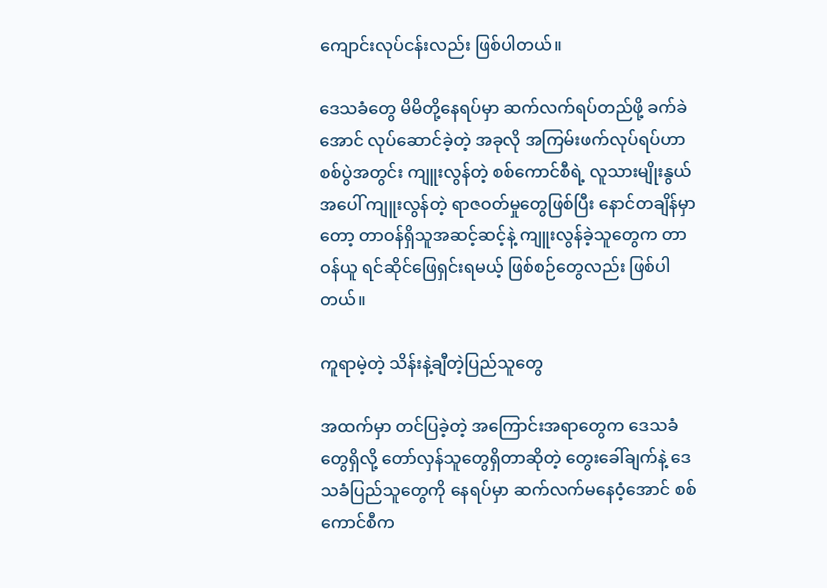ကျောင်းလုပ်ငန်းလည်း ဖြစ်ပါတယ်။

ဒေသခံတွေ မိမိတို့နေရပ်မှာ ဆက်လက်ရပ်တည်ဖို့ ခက်ခဲအောင် လုပ်ဆောင်ခဲ့တဲ့ အခုလို အကြမ်းဖက်လုပ်ရပ်ဟာ စစ်ပွဲအတွင်း ကျူးလွန်တဲ့ စစ်ကောင်စီရဲ့ လူသားမျိုးနွယ်အပေါ် ကျူးလွန်တဲ့ ရာဇဝတ်မှုတွေဖြစ်ပြီး နောင်တချိန်မှာတော့ တာဝန်ရှိသူအဆင့်ဆင့်နဲ့ ကျူးလွန်ခဲ့သူတွေက တာဝန်ယူ ရင်ဆိုင်ဖြေရှင်းရမယ့် ဖြစ်စဉ်တွေလည်း ဖြစ်ပါတယ်။

ကူရာမဲ့တဲ့ သိန်းနဲ့ချီတဲ့ပြည်သူတွေ

အထက်မှာ တင်ပြခဲ့တဲ့ အကြောင်းအရာတွေက ဒေသခံတွေရှိလို့ တော်လှန်သူတွေရှိတာဆိုတဲ့ တွေးခေါ်ချက်နဲ့ ဒေသခံပြည်သူတွေကို နေရပ်မှာ ဆက်လက်မနေဝံ့အောင် စစ်ကောင်စီက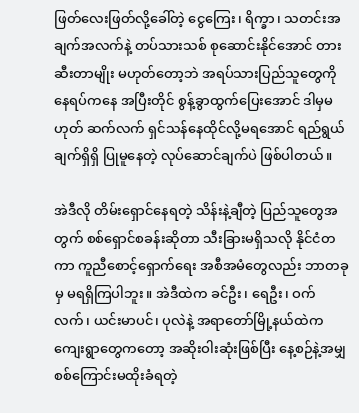ဖြတ်လေးဖြတ်လို့ခေါ်တဲ့ ငွေကြေး၊ ရိက္ခာ၊ သတင်းအချက်အလက်နဲ့ တပ်သားသစ် စုဆောင်းနိုင်အောင် တားဆီးတာမျိုး မဟုတ်တော့ဘဲ အရပ်သားပြည်သူတွေကို နေရပ်ကနေ အပြီးတိုင် စွန့်ခွာထွက်ပြေးအောင် ဒါမှမဟုတ် ဆက်လက် ရှင်သန်နေထိုင်လို့မရအောင် ရည်ရွယ်ချက်ရှိရှိ ပြုမူနေတဲ့ လုပ်ဆောင်ချက်ပဲ ဖြစ်ပါတယ်။

အဲဒီလို တိမ်းရှောင်နေရတဲ့ သိန်းနဲ့ချီတဲ့ ပြည်သူတွေအတွက် စစ်ရှောင်စခန်းဆိုတာ သီးခြားမရှိသလို နိုင်ငံတကာ ကူညီစောင့်ရှောက်ရေး အစီအမံတွေလည်း ဘာတခုမှ မရရှိကြပါဘူး။ အဲဒီထဲက ခင်ဦး၊ ရေဦး၊ ဝက်လက်၊ ယင်းမာပင်၊ ပုလဲနဲ့ အရာတော်မြို့နယ်ထဲက ကျေးရွာတွေကတော့ အဆိုးဝါးဆုံးဖြစ်ပြီး နေ့စဉ်နဲ့အမျှ စစ်ကြောင်းမထိုးခံရတဲ့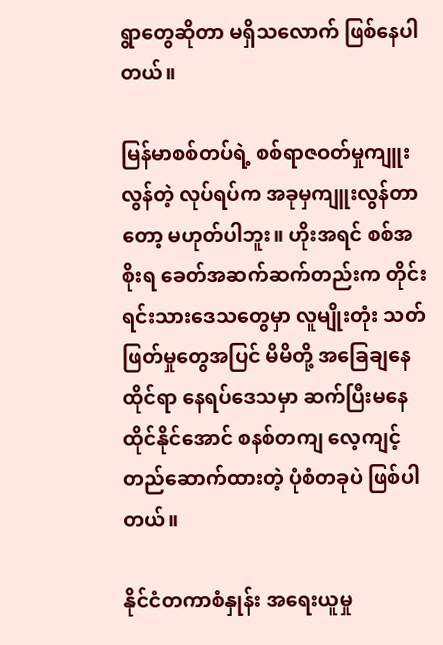ရွာတွေဆိုတာ မရှိသလောက် ဖြစ်နေပါတယ်။

မြန်မာစစ်တပ်ရဲ့ စစ်ရာဇဝတ်မှုကျူးလွန်တဲ့ လုပ်ရပ်က အခုမှကျူးလွန်တာတော့ မဟုတ်ပါဘူး။ ဟိုးအရင် စစ်အစိုးရ ခေတ်အဆက်ဆက်တည်းက တိုင်းရင်းသားဒေသတွေမှာ လူမျိုးတုံး သတ်ဖြတ်မှုတွေအပြင် မိမိတို့ အခြေချနေထိုင်ရာ နေရပ်ဒေသမှာ ဆက်ပြီးမနေထိုင်နိုင်အောင် စနစ်တကျ လေ့ကျင့်တည်ဆောက်ထားတဲ့ ပုံစံတခုပဲ ဖြစ်ပါတယ်။

နိုင်ငံတကာစံနှုန်း အရေးယူမှု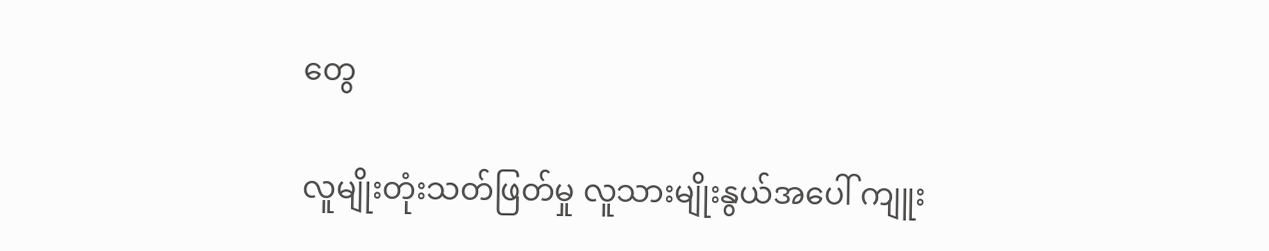တွေ

လူမျိုးတုံးသတ်ဖြတ်မှု လူသားမျိုးနွယ်အပေါ် ကျူး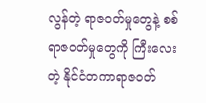လွန်တဲ့ ရာဇဝတ်မှုတွေနဲ့ စစ်ရာဇဝတ်မှုတွေကို ကြီးလေးတဲ့ နိုင်ငံတကာရာဇဝတ်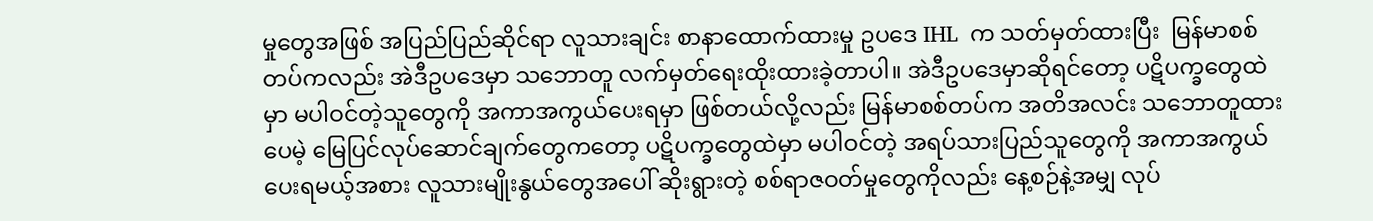မှုတွေအဖြစ် အပြည်ပြည်ဆိုင်ရာ လူသားချင်း စာနာထောက်ထားမှု ဥပဒေ IHL  က သတ်မှတ်ထားပြီး  မြန်မာစစ်တပ်ကလည်း အဲဒီဥပဒေမှာ သဘောတူ လက်မှတ်ရေးထိုးထားခဲ့တာပါ။ အဲဒီဥပဒေမှာဆိုရင်တော့ ပဋိပက္ခတွေထဲမှာ မပါဝင်တဲ့သူတွေကို အကာအကွယ်ပေးရမှာ ဖြစ်တယ်လို့လည်း မြန်မာစစ်တပ်က အတိအလင်း သဘောတူထားပေမဲ့ မြေပြင်လုပ်ဆောင်ချက်တွေကတော့ ပဋိပက္ခတွေထဲမှာ မပါဝင်တဲ့ အရပ်သားပြည်သူတွေကို အကာအကွယ်ပေးရမယ့်အစား လူသားမျိုးနွယ်တွေအပေါ် ဆိုးရွားတဲ့ စစ်ရာဇဝတ်မှုတွေကိုလည်း နေ့စဉ်နဲ့အမျှ လုပ်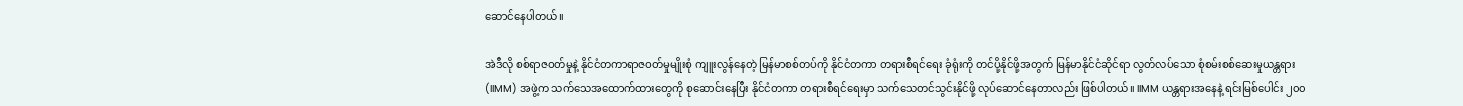ဆောင်နေပါတယ်။

အဲဒီလို စစ်ရာဇဝတ်မှုနဲ့ နိုင်ငံတကာရာဇဝတ်မှုမျိုးစုံ ကျူးလွန်နေတဲ့ မြန်မာစစ်တပ်ကို နိုင်ငံတကာ တရားစီရင်ရေး ခုံရုံးကို တင်ပို့နိုင်ဖို့အတွက် မြန်မာနိုင်ငံဆိုင်ရာ လွတ်လပ်သော စုံစမ်းစစ်ဆေးမှုယန္တရား (IIMM) အဖွဲ့က သက်သေအထောက်ထားတွေကို စုဆောင်းနေပြီး နိုင်ငံတကာ တရားစီရင်ရေးမှာ သက်သေတင်သွင်းနိုင်ဖို့ လုပ်ဆောင်နေတာလည်း ဖြစ်ပါတယ်။ IIMM ယန္တရားအနေနဲ့ ရင်းမြစ်ပေါင်း ၂၀၀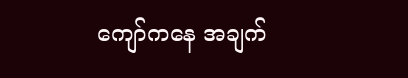ကျော်ကနေ အချက်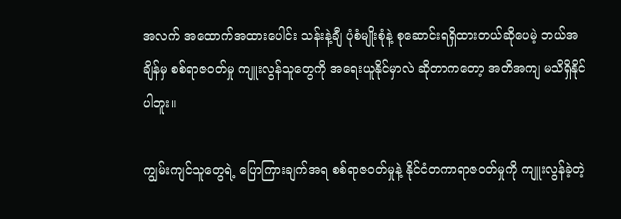အလက် အထောက်အထားပေါင်း သန်းနဲ့ချီ ပုံစံမျိုးစုံနဲ့ စုဆောင်းရရှိထားတယ်ဆိုပေမဲ့ ဘယ်အချိန်မှ စစ်ရာဇဝတ်မှု ကျူးလွန်သူတွေကို အရေးယူနိုင်မှာလဲ ဆိုတာကတော့ အတိအကျ မသိရှိနိုင်ပါဘူး။

ကျွမ်းကျင်သူတွေရဲ့ ပြောကြားချက်အရ စစ်ရာဇဝတ်မှုနဲ့ နိုင်ငံတကာရာဇဝတ်မှုကို ကျူးလွန်ခဲ့တဲ့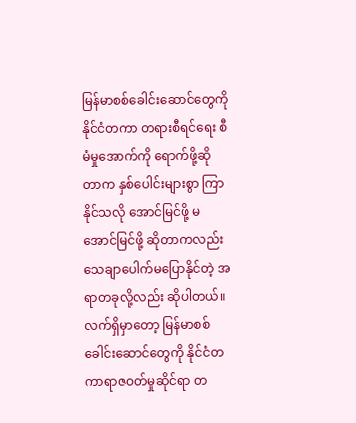မြန်မာစစ်ခေါင်းဆောင်တွေကို နိုင်ငံတကာ တရားစီရင်ရေး စီမံမှုအောက်ကို ရောက်ဖို့ဆိုတာက နှစ်ပေါင်းများစွာ ကြာနိုင်သလို အောင်မြင်ဖို့ မအောင်မြင်ဖို့ ဆိုတာကလည်း သေချာပေါက်မပြောနိုင်တဲ့ အရာတခုလို့လည်း ဆိုပါတယ်။ လက်ရှိမှာတော့ မြန်မာစစ်ခေါင်းဆောင်တွေကို နိုင်ငံတကာရာဇဝတ်မှုဆိုင်ရာ တ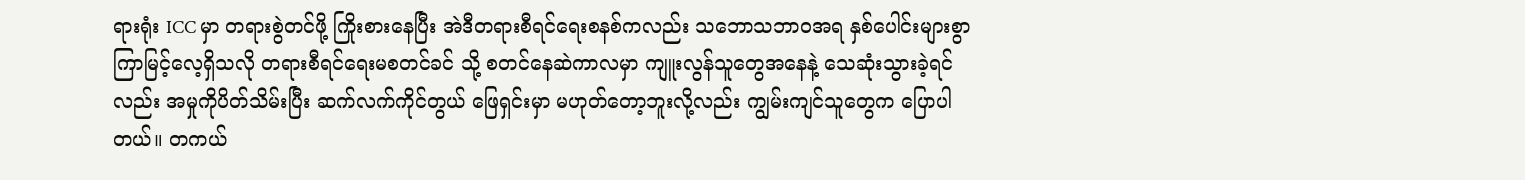ရားရုံး ICC မှာ တရားစွဲတင်ဖို့ ကြိုးစားနေပြီး အဲဒီတရားစီရင်ရေးစနစ်ကလည်း သဘောသဘာဝအရ နှစ်ပေါင်းများစွာ ကြာမြင့်လေ့ရှိသလို တရားစီရင်ရေးမစတင်ခင် သို့ စတင်နေဆဲကာလမှာ ကျူးလွန်သူတွေအနေနဲ့ သေဆုံးသွားခဲ့ရင်လည်း အမှုကိုပိတ်သိမ်းပြီး ဆက်လက်ကိုင်တွယ် ဖြေရှင်းမှာ မဟုတ်တော့ဘူးလို့လည်း ကျွမ်းကျင်သူတွေက ပြောပါတယ်။ တကယ်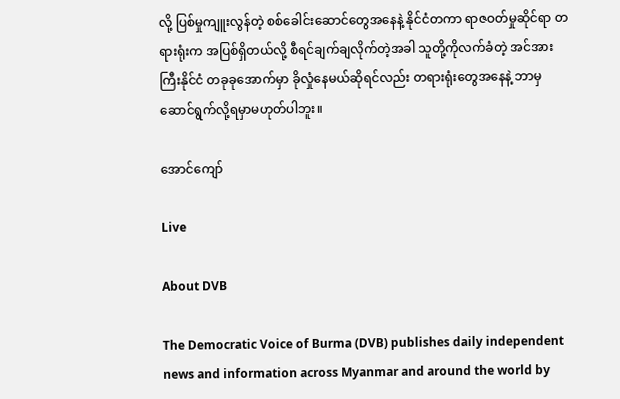လို့ ပြစ်မှုကျူးလွန်တဲ့ စစ်ခေါင်းဆောင်တွေအနေနဲ့ နိုင်ငံတကာ ရာဇဝတ်မှုဆိုင်ရာ တရားရုံးက အပြစ်ရှိတယ်လို့ စီရင်ချက်ချလိုက်တဲ့အခါ သူတို့ကိုလက်ခံတဲ့ အင်အားကြီးနိုင်ငံ တခုခုအောက်မှာ ခိုလှုံနေမယ်ဆိုရင်လည်း တရားရုံးတွေအနေနဲ့ ဘာမှ ဆောင်ရွက်လို့ရမှာမဟုတ်ပါဘူး။

အောင်ကျော်

Live

About DVB

The Democratic Voice of Burma (DVB) publishes daily independent news and information across Myanmar and around the world by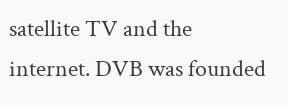satellite TV and the internet. DVB was founded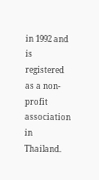in 1992 and is registered as a non-profit association in Thailand.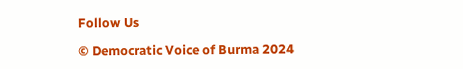Follow Us

© Democratic Voice of Burma 2024